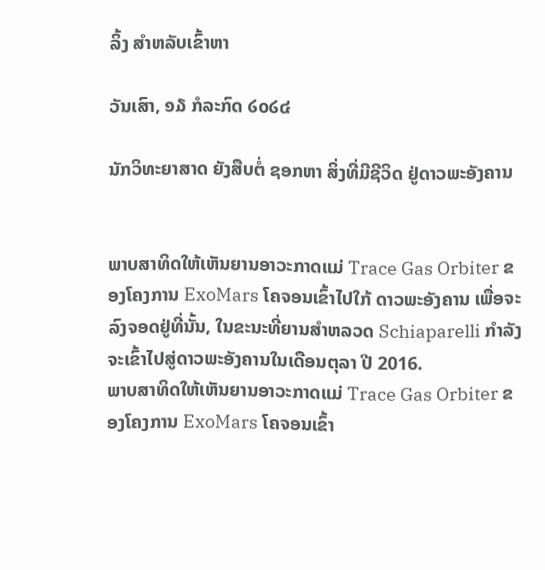ລິ້ງ ສຳຫລັບເຂົ້າຫາ

ວັນເສົາ, ໑໓ ກໍລະກົດ ໒໐໒໔

ນັກວິທະຍາສາດ ຍັງສືບຕໍ່ ຊອກຫາ ສິ່ງທີ່ມີຊີວິດ ຢູ່ດາວພະອັງຄານ


ພາບສາທິດໃຫ້ເຫັນຍານອາວະກາດແມ່ Trace Gas Orbiter ຂອງໂຄງການ ExoMars ໂຄຈອນເຂົ້າໄປໃກ້ ດາວພະອັງຄານ ເພື່ອຈະລົງຈອດຢູ່ທີ່ນັ້ນ, ໃນຂະນະທີ່ຍານສໍາຫລວດ Schiaparelli ກໍາລັງຈະເຂົ້າໄປສູ່ດາວພະອັງຄານໃນເດືອນຕຸລາ ປີ 2016.
ພາບສາທິດໃຫ້ເຫັນຍານອາວະກາດແມ່ Trace Gas Orbiter ຂອງໂຄງການ ExoMars ໂຄຈອນເຂົ້າ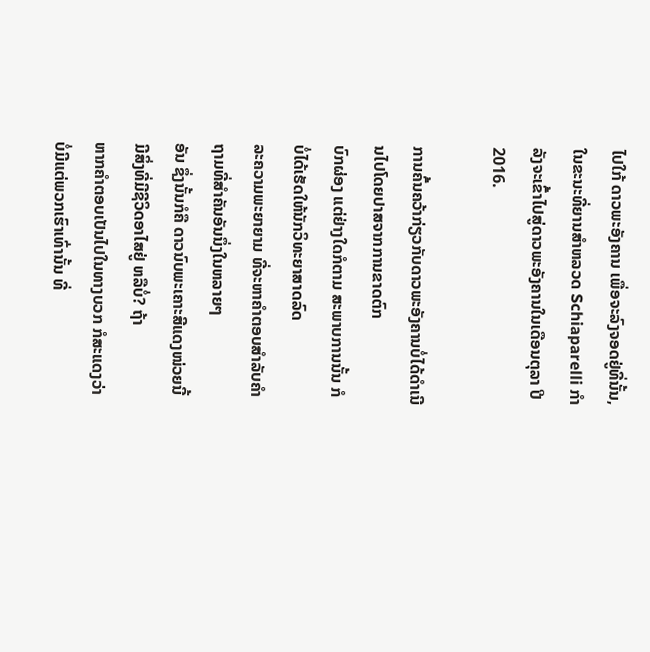ໄປໃກ້ ດາວພະອັງຄານ ເພື່ອຈະລົງຈອດຢູ່ທີ່ນັ້ນ, ໃນຂະນະທີ່ຍານສໍາຫລວດ Schiaparelli ກໍາລັງຈະເຂົ້າໄປສູ່ດາວພະອັງຄານໃນເດືອນຕຸລາ ປີ 2016.

ການຄົ້ນຄວ້າກ່ຽວກັບດາວພະອັງຄານບໍ່ໄດ້ດໍາເນີນໄປໂດຍປາສຈາກການຂາດຕົກ
ບົກຜ່ອງ ແຕ່ຢ່າງໃດກໍຕາມ ສະພາບການນັ້ນ ກໍບໍ່ໄດ້ເຮັດໃຫ້ນັກວິທະຍາສາດລົດ
ລະຄວາມພະຍາຍາມ ທີ່ຈະຫາຄໍາຕອບສໍາລັບຄໍາຖາມທີ່ສໍາຄັນອັນນຶ່ງໃນຫລາຍໆ
ອັນ ຊຶ່ງນັ້ນກໍຄື ດາວນົບພະເຄາະສີແດງໜ່ວຍນີ້ມີສິ່ງທີ່ມີຊີວິດອາໄສຢູ່ ຫລືບໍ່? ຖ້າ
ຫາກຄໍາຕອບເປັນໄປໃນທາງບວກ ກໍສະແດງວ່າ ບໍ່ມີແຕ່ພວກເຮົາເທົ່ານັ້ນ ທີ່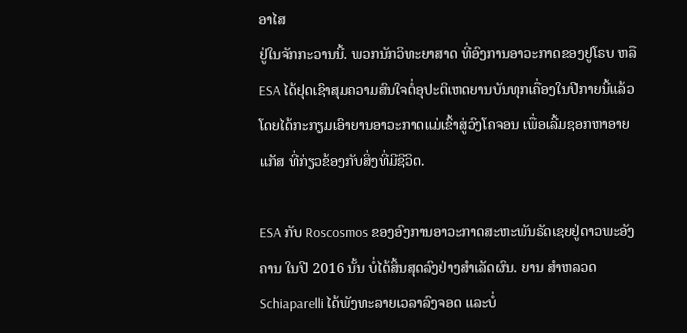ອາໄສ
ຢູ່ໃນຈັກກະວານນີ້. ພວກນັກວິທະຍາສາດ ທີ່ອົງການອາວະກາດຂອງຢູໂຣບ ຫລື
ESA ໄດ້ຢຸດເຊົາສຸມຄວາມສົນໃຈຕໍ່ອຸປະຕິເຫດຍານບັນທຸກເຄື່ອງໃນປີກາຍນີ້ແລ້ວ
ໂດຍໄດ້ກະກຽມເອົາຍານອາວະກາດແມ່ເຂົ້າສູ່ວົງໂຄຈອນ ເພື່ອເລີ້ມຊອກຫາອາຍ
ແກັສ ທີ່ກ່ຽວຂ້ອງກັບສິ່ງທີ່ມີຊີວິດ.

ESA ກັບ Roscosmos ຂອງອົງການອາວະກາດສະຫະພັນຣັດເຊຍຢູ່ດາວພະອັງ
ຄານ ໃນປີ 2016 ນັ້ນ ບໍ່ໄດ້ສິ້ນສຸດລົງຢ່າງສໍາເລັດຜົນ. ຍານ ສໍາຫລວດ
Schiaparelli ໄດ້ພັງທະລາຍເວລາລົງຈອດ ແລະບໍ່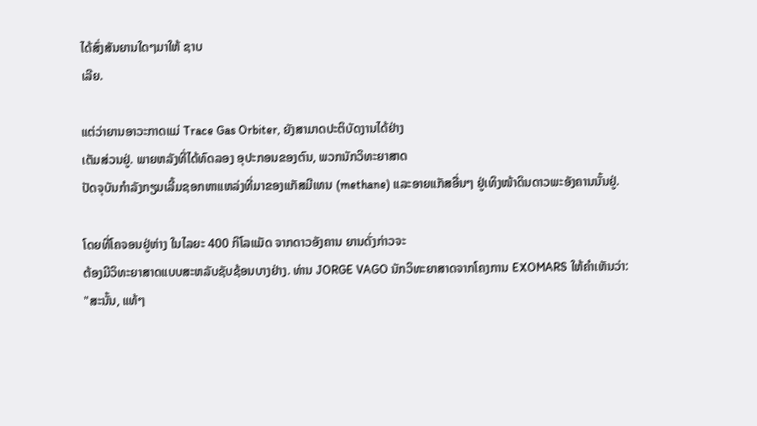ໄດ້ສົ່ງສັນຍານໃດໆມາໃຫ້ ຊາບ
ເລີຍ.

ແຕ່ວ່າຍານອາວະກາດແມ່ Trace Gas Orbiter, ຍັງສາມາດປະຕິບັດງານໄດ້ຢ່າງ
ເຕັມສ່ວນຢູ່. ພາຍຫລັງທີ່ໄດ້ທົດລອງ ອຸປະກອນຂອງຕົນ, ພວກນັກວິທະຍາສາດ
ປັດຈຸບັນກໍາລັງກຽມເລີ້ມຊອກຫາແຫລ່ງທີ່ມາຂອງແກັສມີເທນ (methane) ແລະອາຍແກັສອື່ນໆ ຢູ່ເທິງໜ້າດິນດາວພະອັງຄານນັ້ນຢູ່.

ໂດຍທີ່ໂຄຈອນຢູ່ຫ່າງ ໃນໄລຍະ 400 ກິໂລແມັດ ຈາກດາວອັງຄານ ຍານດັ່ງກ່າວຈະ
ຕ້ອງມີວິທະຍາສາດແບບສະຫລັບຊັບຊ້ອນບາງຢ່າງ. ທ່ານ JORGE VAGO ນັກວິທະຍາສາດຈາກໂຄງການ EXOMARS ໃຫ້ຄໍາເຫັນວ່າ:
"ສະນັ້ນ, ແທ້ໆ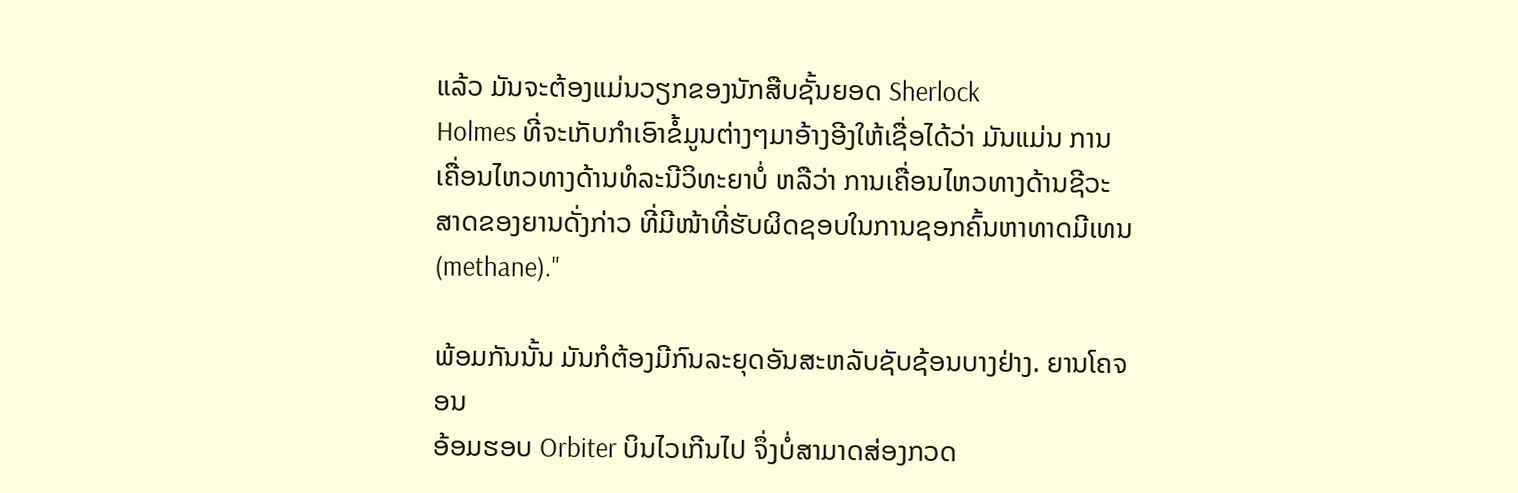ແລ້ວ ມັນຈະຕ້ອງແມ່ນວຽກຂອງນັກສືບຊັ້ນຍອດ Sherlock
Holmes ທີ່ຈະເກັບກໍາເອົາຂໍ້ມູນຕ່າງໆມາອ້າງອີງໃຫ້ເຊື່ອໄດ້ວ່າ ມັນແມ່ນ ການ
ເຄື່ອນໄຫວທາງດ້ານທໍລະນີວິທະຍາບໍ່ ຫລືວ່າ ການເຄື່ອນໄຫວທາງດ້ານຊີວະ
ສາດຂອງຍານດັ່ງກ່າວ ທີ່ມີໜ້າທີ່ຮັບຜິດຊອບໃນການຊອກຄົ້ນຫາທາດມີເທນ (methane)."

ພ້ອມກັນນັ້ນ ມັນກໍຕ້ອງມີກົນລະຍຸດອັນສະຫລັບຊັບຊ້ອນບາງຢ່າງ. ຍານໂຄຈອນ
ອ້ອມຮອບ Orbiter ບິນໄວເກີນໄປ ຈຶ່ງບໍ່ສາມາດສ່ອງກວດ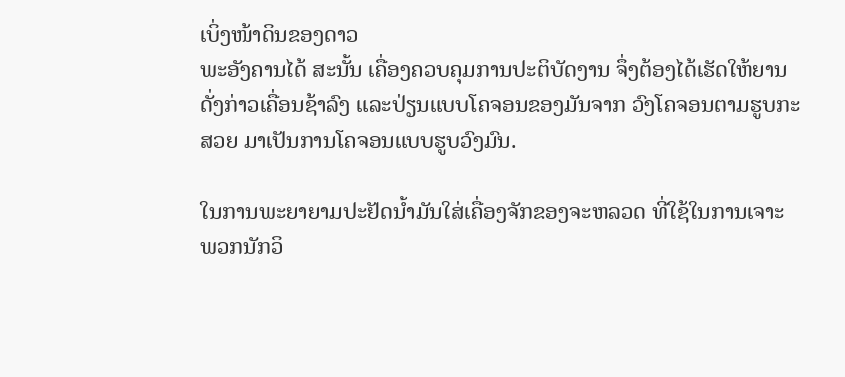ເບິ່ງໜ້າດິນຂອງດາວ
ພະອັງຄານໄດ້ ສະນັ້ນ ເຄື່ອງຄວບຄຸມການປະຕິບັດງານ ຈຶ່ງຕ້ອງໄດ້ເຮັດໃຫ້ຍານ
ດັ່ງກ່າວເຄື່ອນຊ້າລົງ ແລະປ່ຽນແບບໂຄຈອນຂອງມັນຈາກ ວົງໂຄຈອນຕາມຮູບກະ
ສວຍ ມາເປັນການໂຄຈອນແບບຮູບວົງມົນ.

ໃນການພະຍາຍາມປະຢັດນໍ້າມັນໃສ່ເຄື່ອງຈັກຂອງຈະຫລວດ ທີ່ໃຊ້ໃນການເຈາະ
ພວກນັກວິ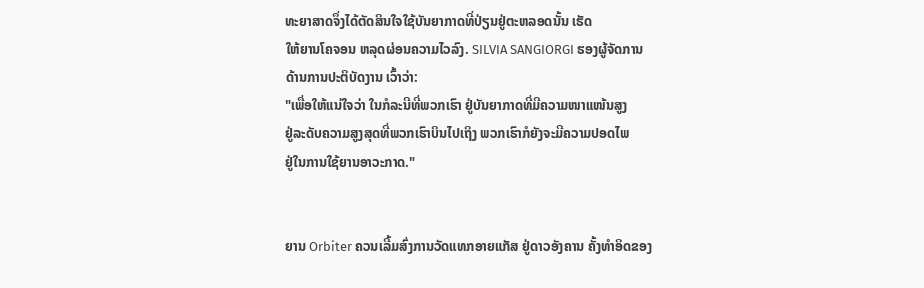ທະຍາສາດຈຶ່ງໄດ້ຕັດສິນໃຈໃຊ້ບັນຍາກາດທີ່ປ່ຽນຢູ່ຕະຫລອດນັ້ນ ເຮັດ
ໃຫ້ຍານໂຄຈອນ ຫລຸດຜ່ອນຄວາມໄວລົງ. SILVIA SANGIORGI ຮອງຜູ້ຈັດການ
ດ້ານການປະຕິບັດງານ ເວົ້າວ່າ:
"ເພື່ອໃຫ້ແນ່ໃຈວ່າ ໃນກໍລະນີທີ່ພວກເຮົາ ຢູ່ບັນຍາກາດທີ່ມີຄວາມໜາແໜ້ນສູງ
ຢູ່ລະດັບຄວາມສູງສຸດທີ່ພວກເຮົາບິນໄປເຖິງ ພວກເຮົາກໍຍັງຈະມີຄວາມປອດໄພ
ຢູ່ໃນການໃຊ້ຍານອາວະກາດ."


ຍານ Orbiter ຄວນເລີ້ມສົ່ງການວັດແທກອາຍແກັສ ຢູ່ດາວອັງຄານ ຄັ້ງທໍາອິດຂອງ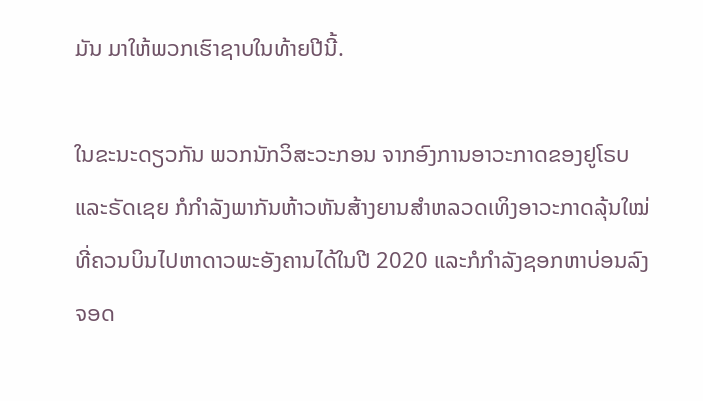ມັນ ມາໃຫ້ພວກເຮົາຊາບໃນທ້າຍປີນີ້.

ໃນຂະນະດຽວກັນ ພວກນັກວິສະວະກອນ ຈາກອົງການອາວະກາດຂອງຢູໂຣບ
ແລະຣັດເຊຍ ກໍກໍາລັງພາກັນຫ້າວຫັນສ້າງຍານສໍາຫລວດເທິງອາວະກາດລຸ້ນໃໝ່
ທີ່ຄວນບິນໄປຫາດາວພະອັງຄານໄດ້ໃນປີ 2020 ແລະກໍກໍາລັງຊອກຫາບ່ອນລົງ
ຈອດ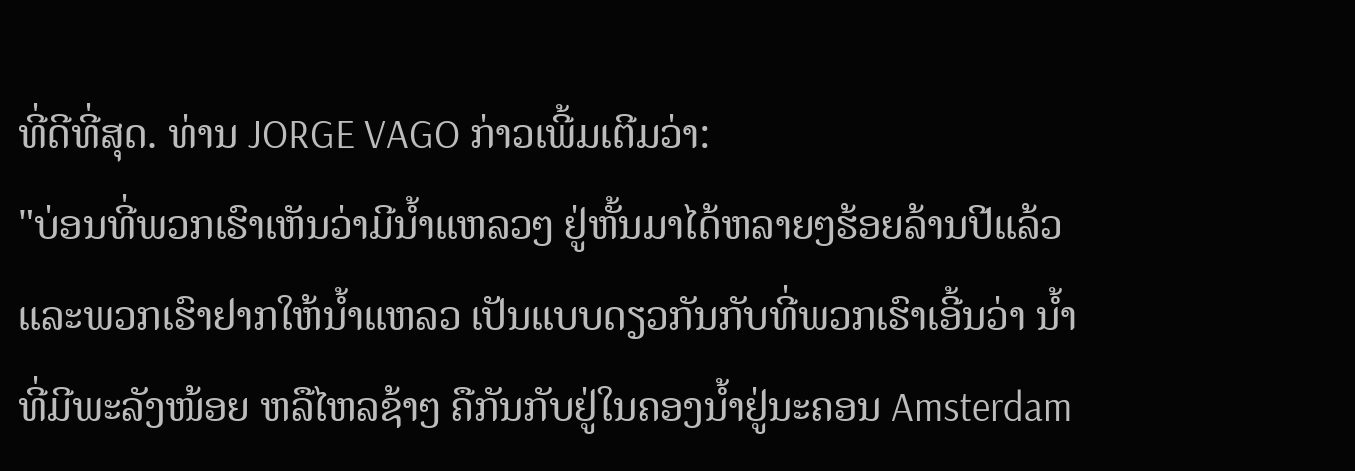ທີ່ດີທີ່ສຸດ. ທ່ານ JORGE VAGO ກ່າວເພີ້ມເຕີມວ່າ:
"ບ່ອນທີ່ພວກເຮົາເຫັນວ່າມີນໍ້າແຫລວໆ ຢູ່ຫັ້ນມາໄດ້ຫລາຍໆຮ້ອຍລ້ານປີແລ້ວ
ແລະພວກເຮົາຢາກໃຫ້ນໍ້າແຫລວ ເປັນແບບດຽວກັນກັບທີ່ພວກເຮົາເອີ້ນວ່າ ນໍ້າ
ທີ່ມີພະລັງໜ້ອຍ ຫລືໄຫລຊ້າໆ ຄືກັນກັບຢູ່ໃນຄອງນໍ້າຢູ່ນະຄອນ Amsterdam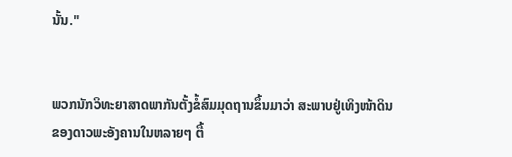ນັ້ນ."


ພວກນັກວິທະຍາສາດພາກັນຕັ້ງຂໍ້ສົມມຸດຖານຂຶ້ນມາວ່າ ສະພາບຢູ່ເທິງໜ້າດິນ
ຂອງດາວພະອັງຄານໃນຫລາຍໆ ຕື້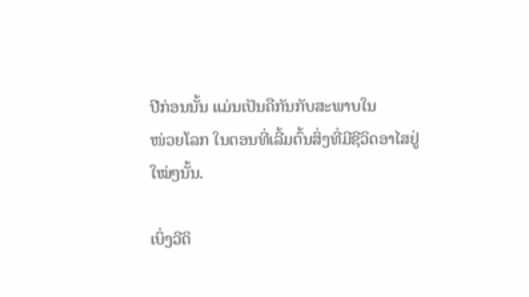ປີກ່ອນນັ້ນ ແມ່ນເປັນຄືກັນກັບສະພາບໃນ
ໜ່ວຍໂລກ ໃນຕອນທີ່ເລີ້ມຕົ້ນສິ່ງທີ່ມີຊີວິດອາໄສຢູ່ໃໝ່ໆນັ້ນ.

ເບິ່ງວີດິ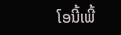ໂອນີ້ເພີ້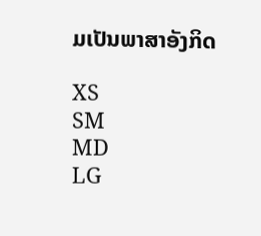ມເປັນພາສາອັງກິດ

XS
SM
MD
LG